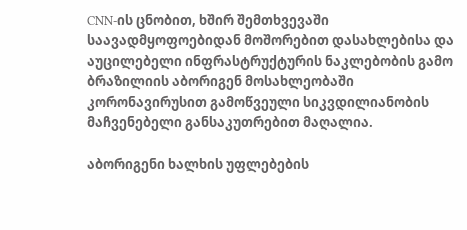CNN-ის ცნობით, ხშირ შემთხვევაში საავადმყოფოებიდან მოშორებით დასახლებისა და აუცილებელი ინფრასტრუქტურის ნაკლებობის გამო ბრაზილიის აბორიგენ მოსახლეობაში კორონავირუსით გამოწვეული სიკვდილიანობის მაჩვენებელი განსაკუთრებით მაღალია.

აბორიგენი ხალხის უფლებების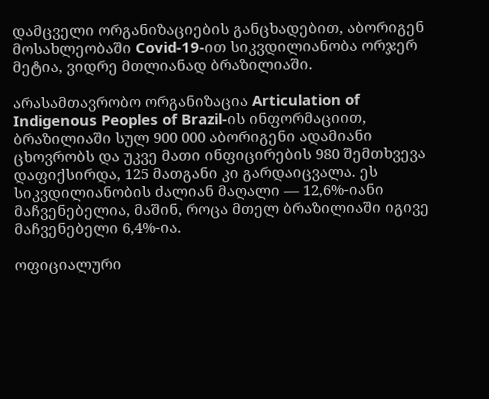დამცველი ორგანიზაციების განცხადებით, აბორიგენ მოსახლეობაში Covid-19-ით სიკვდილიანობა ორჯერ მეტია, ვიდრე მთლიანად ბრაზილიაში.

არასამთავრობო ორგანიზაცია Articulation of Indigenous Peoples of Brazil-ის ინფორმაციით, ბრაზილიაში სულ 900 000 აბორიგენი ადამიანი ცხოვრობს და უკვე მათი ინფიცირების 980 შემთხვევა დაფიქსირდა, 125 მათგანი კი გარდაიცვალა. ეს სიკვდილიანობის ძალიან მაღალი — 12,6%-იანი მაჩვენებელია, მაშინ, როცა მთელ ბრაზილიაში იგივე მაჩვენებელი 6,4%-ია.

ოფიციალური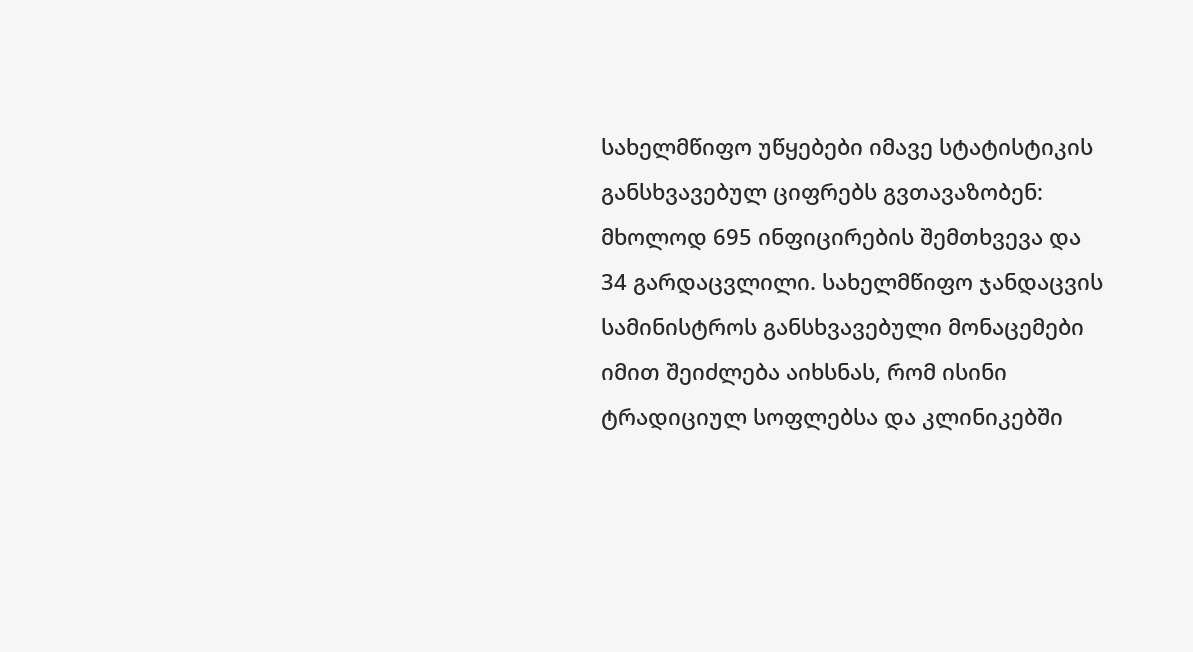სახელმწიფო უწყებები იმავე სტატისტიკის განსხვავებულ ციფრებს გვთავაზობენ: მხოლოდ 695 ინფიცირების შემთხვევა და 34 გარდაცვლილი. სახელმწიფო ჯანდაცვის სამინისტროს განსხვავებული მონაცემები იმით შეიძლება აიხსნას, რომ ისინი ტრადიციულ სოფლებსა და კლინიკებში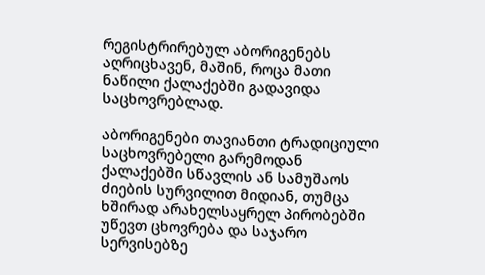რეგისტრირებულ აბორიგენებს აღრიცხავენ, მაშინ, როცა მათი ნაწილი ქალაქებში გადავიდა საცხოვრებლად.

აბორიგენები თავიანთი ტრადიციული საცხოვრებელი გარემოდან ქალაქებში სწავლის ან სამუშაოს ძიების სურვილით მიდიან, თუმცა ხშირად არახელსაყრელ პირობებში უწევთ ცხოვრება და საჯარო სერვისებზე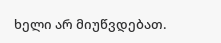ხელი არ მიუწვდებათ.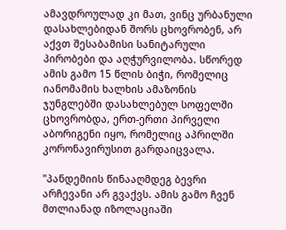ამავდროულად კი მათ, ვინც ურბანული დასახლებიდან შორს ცხოვრობენ, არ აქვთ შესაბამისი სანიტარული პირობები და აღჭურვილობა. სწორედ ამის გამო 15 წლის ბიჭი, რომელიც იანომამის ხალხის ამაზონის ჯუნგლებში დასახლებულ სოფელში ცხოვრობდა, ერთ-ერთი პირველი აბორიგენი იყო, რომელიც აპრილში კორონავირუსით გარდაიცვალა.

"პანდემიის წინააღმდეგ ბევრი არჩევანი არ გვაქვს. ამის გამო ჩვენ მთლიანად იზოლაციაში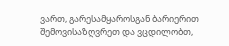ვართ, გარესამყაროსგან ბარიერით შემოვისაზღვრეთ და ვცდილობთ,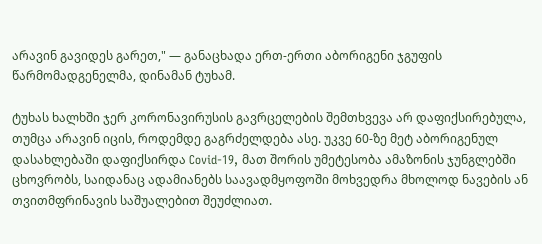არავინ გავიდეს გარეთ," — განაცხადა ერთ-ერთი აბორიგენი ჯგუფის წარმომადგენელმა, დინამან ტუხამ.

ტუხას ხალხში ჯერ კორონავირუსის გავრცელების შემთხვევა არ დაფიქსირებულა, თუმცა არავინ იცის, როდემდე გაგრძელდება ასე. უკვე 60-ზე მეტ აბორიგენულ დასახლებაში დაფიქსირდა Covid-19, მათ შორის უმეტესობა ამაზონის ჯუნგლებში ცხოვრობს, საიდანაც ადამიანებს საავადმყოფოში მოხვედრა მხოლოდ ნავების ან თვითმფრინავის საშუალებით შეუძლიათ.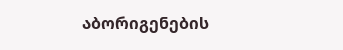აბორიგენების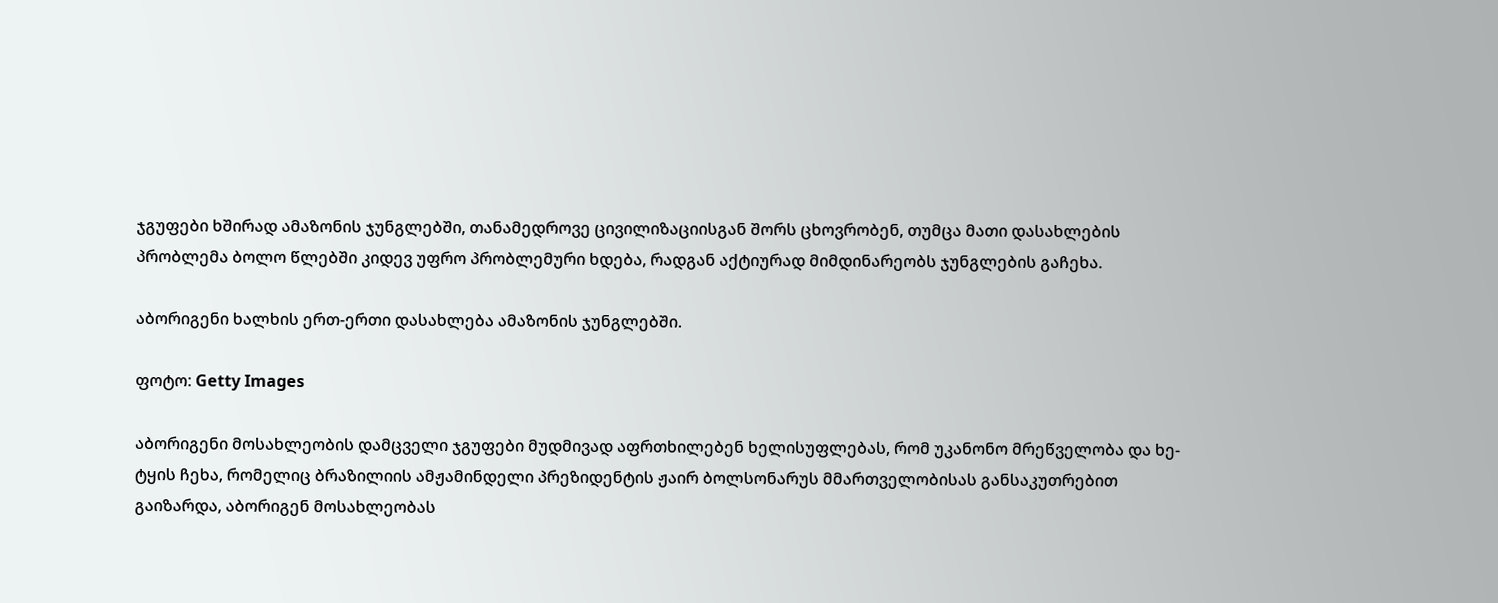ჯგუფები ხშირად ამაზონის ჯუნგლებში, თანამედროვე ცივილიზაციისგან შორს ცხოვრობენ, თუმცა მათი დასახლების პრობლემა ბოლო წლებში კიდევ უფრო პრობლემური ხდება, რადგან აქტიურად მიმდინარეობს ჯუნგლების გაჩეხა.

აბორიგენი ხალხის ერთ-ერთი დასახლება ამაზონის ჯუნგლებში.

ფოტო: Getty Images

აბორიგენი მოსახლეობის დამცველი ჯგუფები მუდმივად აფრთხილებენ ხელისუფლებას, რომ უკანონო მრეწველობა და ხე-ტყის ჩეხა, რომელიც ბრაზილიის ამჟამინდელი პრეზიდენტის ჟაირ ბოლსონარუს მმართველობისას განსაკუთრებით გაიზარდა, აბორიგენ მოსახლეობას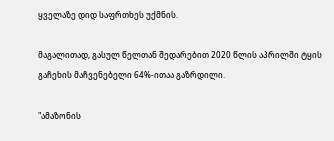ყველაზე დიდ საფრთხეს უქმნის.

მაგალითად, გასულ წელთან შედარებით 2020 წლის აპრილში ტყის გაჩეხის მაჩვენებელი 64%-ითაა გაზრდილი.

"ამაზონის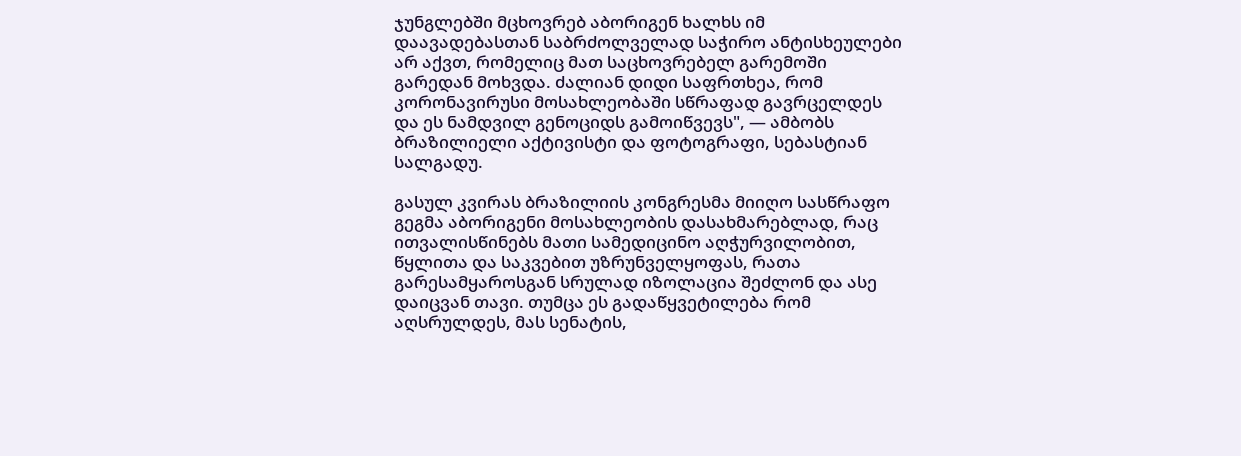ჯუნგლებში მცხოვრებ აბორიგენ ხალხს იმ დაავადებასთან საბრძოლველად საჭირო ანტისხეულები არ აქვთ, რომელიც მათ საცხოვრებელ გარემოში გარედან მოხვდა. ძალიან დიდი საფრთხეა, რომ კორონავირუსი მოსახლეობაში სწრაფად გავრცელდეს და ეს ნამდვილ გენოციდს გამოიწვევს", — ამბობს ბრაზილიელი აქტივისტი და ფოტოგრაფი, სებასტიან სალგადუ.

გასულ კვირას ბრაზილიის კონგრესმა მიიღო სასწრაფო გეგმა აბორიგენი მოსახლეობის დასახმარებლად, რაც ითვალისწინებს მათი სამედიცინო აღჭურვილობით, წყლითა და საკვებით უზრუნველყოფას, რათა გარესამყაროსგან სრულად იზოლაცია შეძლონ და ასე დაიცვან თავი. თუმცა ეს გადაწყვეტილება რომ აღსრულდეს, მას სენატის,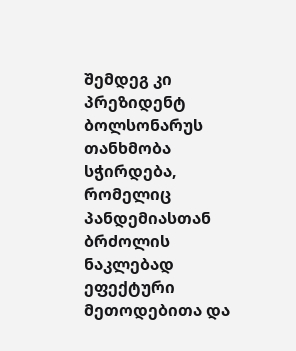შემდეგ კი პრეზიდენტ ბოლსონარუს თანხმობა სჭირდება, რომელიც პანდემიასთან ბრძოლის ნაკლებად ეფექტური მეთოდებითა და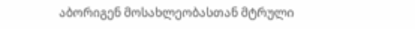აბორიგენ მოსახლეობასთან მტრული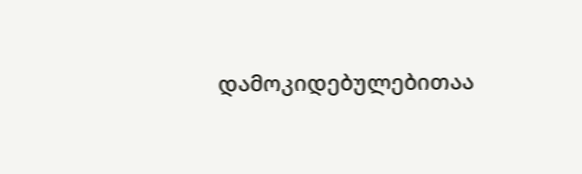დამოკიდებულებითაა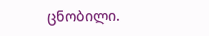ცნობილი.